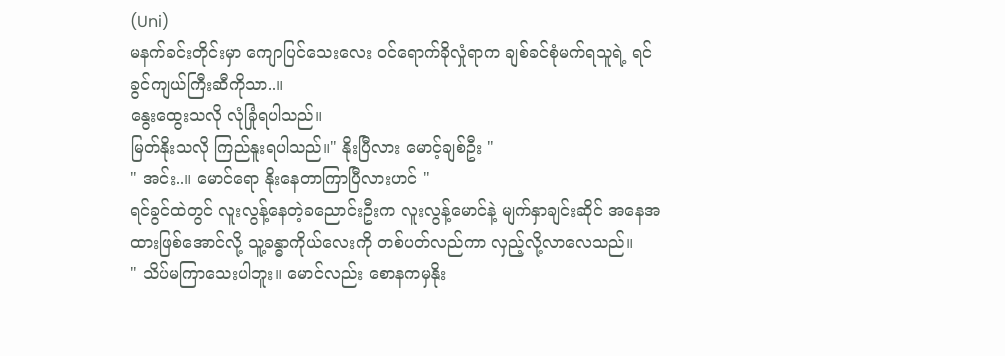(Uni)
မနက်ခင်းတိုင်းမှာ ကျောပြင်သေးလေး ဝင်ရောက်ခိုလှုံရာက ချစ်ခင်စုံမက်ရသူရဲ့ ရင်ခွင်ကျယ်ကြီးဆီကိုသာ..။
နွေးထွေးသလို လုံခြုံရပါသည်။
မြတ်နိုးသလို ကြည်နူးရပါသည်။" နိုးပြီလား မောင့်ချစ်ဦး "
" အင်း..။ မောင်ရော နိုးနေတာကြာပြီလားဟင် "
ရင်ခွင်ထဲတွင် လူးလွန့်နေတဲ့ခညောင်းဦးက လူးလွန့်မောင်နဲ့ မျက်နှာချင်းဆိုင် အနေအထားဖြစ်အောင်လို့ သူ့ခန္ဓာကိုယ်လေးကို တစ်ပတ်လည်ကာ လှည့်လို့လာလေသည်။
" သိပ်မကြာသေးပါဘူး။ မောင်လည်း စောနကမှနိုး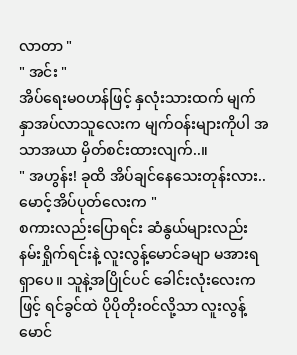လာတာ "
" အင်း "
အိပ်ရေးမဝဟန်ဖြင့် နှလုံးသားထက် မျက်နှာအပ်လာသူလေးက မျက်ဝန်းများကိုပါ အသာအယာ မှိတ်စင်းထားလျက်..။
" အဟွန်း! ခုထိ အိပ်ချင်နေသေးတုန်းလား.. မောင့်အိပ်ပုတ်လေးက "
စကားလည်းပြောရင်း ဆံနွယ်များလည်း နမ်းရှိုက်ရင်းနဲ့ လူးလွန့်မောင်ခမျာ မအားရရှာပေ။ သူနဲ့အပြိုင်ပင် ခေါင်းလုံးလေးကဖြင့် ရင်ခွင်ထဲ ပိုပိုတိုးဝင်လို့သာ လူးလွန့်မောင်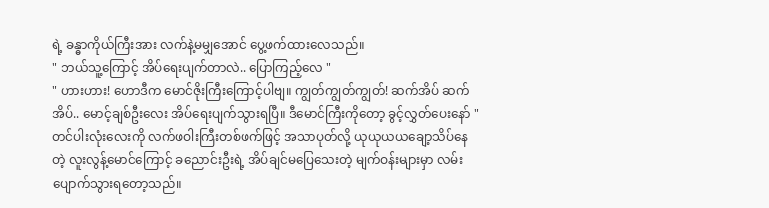ရဲ့ ခန္ဓာကိုယ်ကြီးအား လက်နဲ့မမျှအောင် ပွေ့ဖက်ထားလေသည်။
" ဘယ်သူ့ကြောင့် အိပ်ရေးပျက်တာလဲ.. ပြောကြည့်လေ "
" ဟားဟား! ဟောဒီက မောင်ဇိုးကြီးကြောင့်ပါဗျ။ ကျွတ်ကျွတ်ကျွတ်! ဆက်အိပ် ဆက်အိပ်.. မောင့်ချစ်ဦးလေး အိပ်ရေးပျက်သွားရပြီ။ ဒီမောင်ကြီးကိုတော့ ခွင့်လွှတ်ပေးနော် "
တင်ပါးလုံးလေးကို လက်ဖဝါးကြီးတစ်ဖက်ဖြင့် အသာပုတ်လို့ ယုယုယယချော့သိပ်နေတဲ့ လူးလွန့်မောင်ကြောင့် ခညောင်းဦးရဲ့ အိပ်ချင်မပြေသေးတဲ့ မျက်ဝန်းများမှာ လမ်းပျောက်သွားရတော့သည်။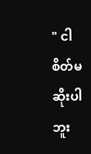" ငါစိတ်မဆိုးပါဘူး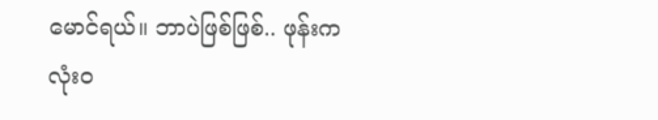မောင်ရယ်။ ဘာပဲဖြစ်ဖြစ်.. ဖုန်းက လုံးဝ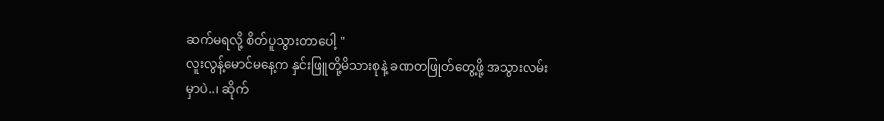ဆက်မရလို့ စိတ်ပူသွားတာပေါ့ "
လူးလွန့်မောင်မနေ့က နှင်းဖြူတို့မိသားစုနဲ့ ခဏတဖြုတ်တွေ့ဖို့ အသွားလမ်းမှာပဲ..၊ ဆိုက်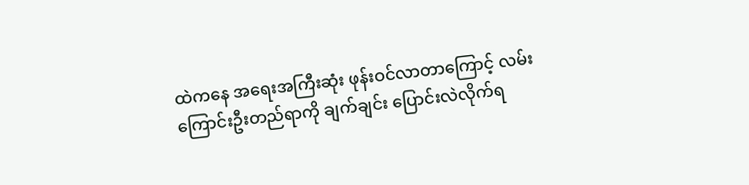ထဲကနေ အရေးအကြီးဆုံး ဖုန်းဝင်လာတာကြောင့် လမ်းကြောင်းဦးတည်ရာကို ချက်ချင်း ပြောင်းလဲလိုက်ရ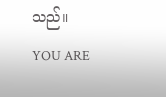သည်။
YOU ARE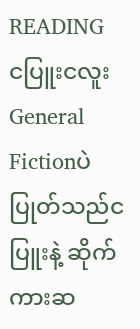READING
ငပြူးငလူး
General Fictionပဲပြုတ်သည်ငပြူးနဲ့ ဆိုက်ကားဆ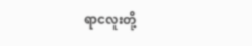ရာငလူးတို့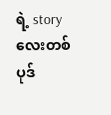ရဲ့ story လေးတစ်ပုဒ်